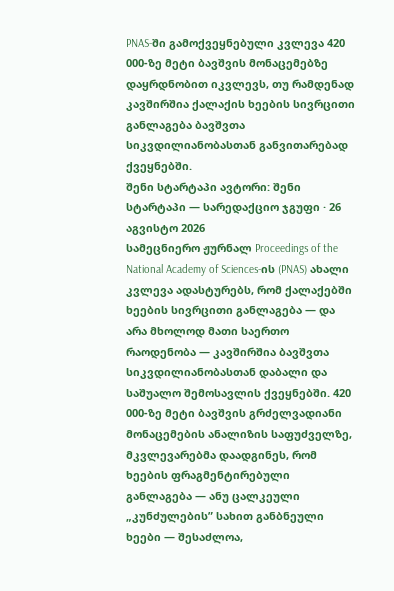PNAS-ში გამოქვეყნებული კვლევა 420 000-ზე მეტი ბავშვის მონაცემებზე დაყრდნობით იკვლევს, თუ რამდენად კავშირშია ქალაქის ხეების სივრცითი განლაგება ბავშვთა სიკვდილიანობასთან განვითარებად ქვეყნებში.
შენი სტარტაპი ავტორი: შენი სტარტაპი — სარედაქციო ჯგუფი · 26 აგვისტო 2026
სამეცნიერო ჟურნალ Proceedings of the National Academy of Sciences-ის (PNAS) ახალი კვლევა ადასტურებს, რომ ქალაქებში ხეების სივრცითი განლაგება — და არა მხოლოდ მათი საერთო რაოდენობა — კავშირშია ბავშვთა სიკვდილიანობასთან დაბალი და საშუალო შემოსავლის ქვეყნებში. 420 000-ზე მეტი ბავშვის გრძელვადიანი მონაცემების ანალიზის საფუძველზე, მკვლევარებმა დაადგინეს, რომ ხეების ფრაგმენტირებული განლაგება — ანუ ცალკეული „კუნძულების” სახით განბნეული ხეები — შესაძლოა,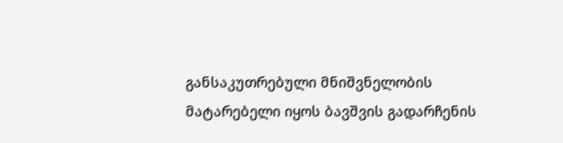განსაკუთრებული მნიშვნელობის მატარებელი იყოს ბავშვის გადარჩენის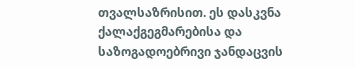თვალსაზრისით. ეს დასკვნა ქალაქგეგმარებისა და საზოგადოებრივი ჯანდაცვის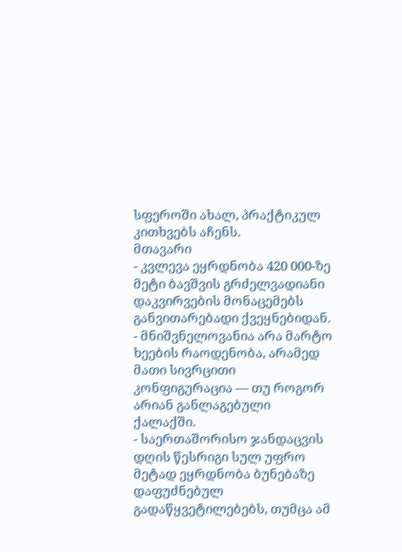სფეროში ახალ, პრაქტიკულ კითხვებს აჩენს.
მთავარი
- კვლევა ეყრდნობა 420 000-ზე მეტი ბავშვის გრძელვადიანი დაკვირვების მონაცემებს განვითარებადი ქვეყნებიდან.
- მნიშვნელოვანია არა მარტო ხეების რაოდენობა, არამედ მათი სივრცითი კონფიგურაცია — თუ როგორ არიან განლაგებული ქალაქში.
- საერთაშორისო ჯანდაცვის დღის წესრიგი სულ უფრო მეტად ეყრდნობა ბუნებაზე დაფუძნებულ გადაწყვეტილებებს, თუმცა ამ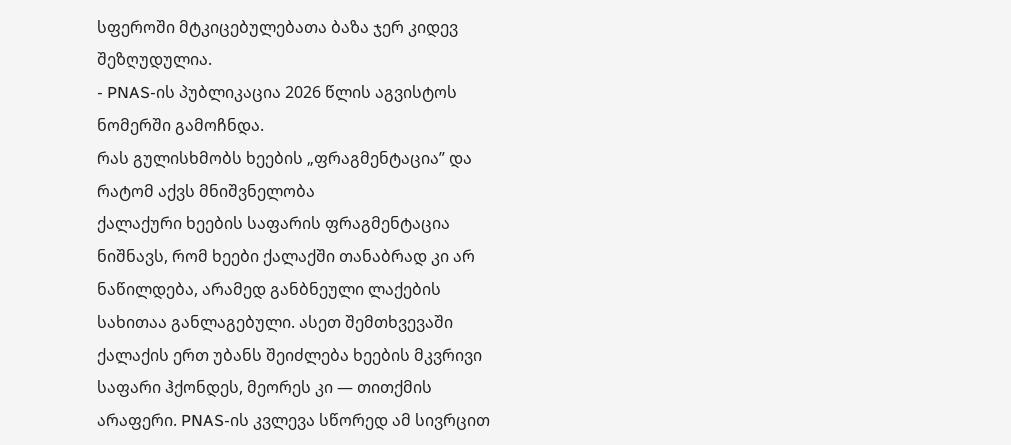სფეროში მტკიცებულებათა ბაზა ჯერ კიდევ შეზღუდულია.
- PNAS-ის პუბლიკაცია 2026 წლის აგვისტოს ნომერში გამოჩნდა.
რას გულისხმობს ხეების „ფრაგმენტაცია” და რატომ აქვს მნიშვნელობა
ქალაქური ხეების საფარის ფრაგმენტაცია ნიშნავს, რომ ხეები ქალაქში თანაბრად კი არ ნაწილდება, არამედ განბნეული ლაქების სახითაა განლაგებული. ასეთ შემთხვევაში ქალაქის ერთ უბანს შეიძლება ხეების მკვრივი საფარი ჰქონდეს, მეორეს კი — თითქმის არაფერი. PNAS-ის კვლევა სწორედ ამ სივრცით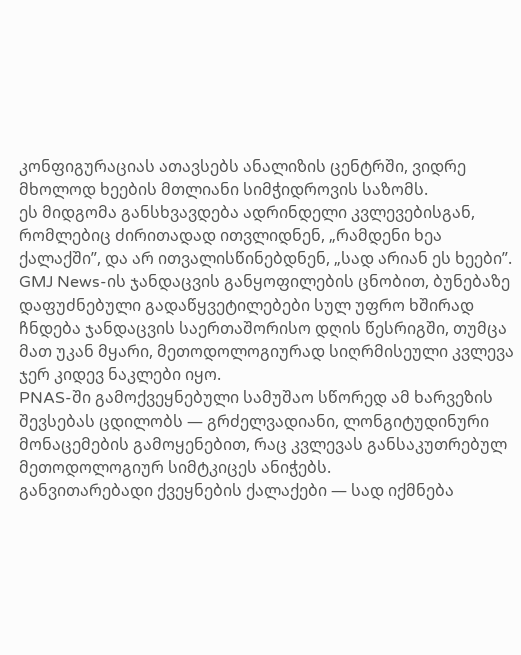კონფიგურაციას ათავსებს ანალიზის ცენტრში, ვიდრე მხოლოდ ხეების მთლიანი სიმჭიდროვის საზომს.
ეს მიდგომა განსხვავდება ადრინდელი კვლევებისგან, რომლებიც ძირითადად ითვლიდნენ, „რამდენი ხეა ქალაქში”, და არ ითვალისწინებდნენ, „სად არიან ეს ხეები”. GMJ News-ის ჯანდაცვის განყოფილების ცნობით, ბუნებაზე დაფუძნებული გადაწყვეტილებები სულ უფრო ხშირად ჩნდება ჯანდაცვის საერთაშორისო დღის წესრიგში, თუმცა მათ უკან მყარი, მეთოდოლოგიურად სიღრმისეული კვლევა ჯერ კიდევ ნაკლები იყო.
PNAS-ში გამოქვეყნებული სამუშაო სწორედ ამ ხარვეზის შევსებას ცდილობს — გრძელვადიანი, ლონგიტუდინური მონაცემების გამოყენებით, რაც კვლევას განსაკუთრებულ მეთოდოლოგიურ სიმტკიცეს ანიჭებს.
განვითარებადი ქვეყნების ქალაქები — სად იქმნება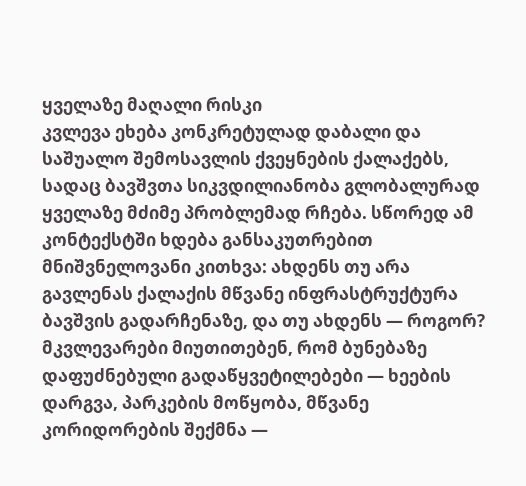ყველაზე მაღალი რისკი
კვლევა ეხება კონკრეტულად დაბალი და საშუალო შემოსავლის ქვეყნების ქალაქებს, სადაც ბავშვთა სიკვდილიანობა გლობალურად ყველაზე მძიმე პრობლემად რჩება. სწორედ ამ კონტექსტში ხდება განსაკუთრებით მნიშვნელოვანი კითხვა: ახდენს თუ არა გავლენას ქალაქის მწვანე ინფრასტრუქტურა ბავშვის გადარჩენაზე, და თუ ახდენს — როგორ?
მკვლევარები მიუთითებენ, რომ ბუნებაზე დაფუძნებული გადაწყვეტილებები — ხეების დარგვა, პარკების მოწყობა, მწვანე კორიდორების შექმნა —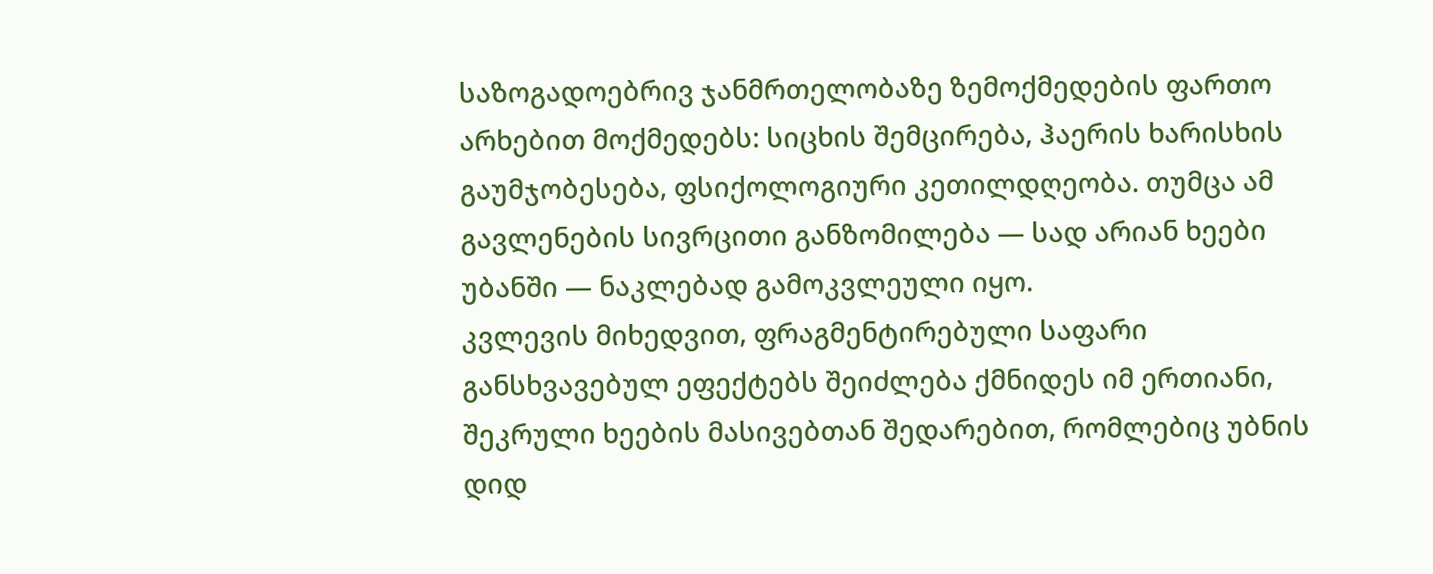საზოგადოებრივ ჯანმრთელობაზე ზემოქმედების ფართო არხებით მოქმედებს: სიცხის შემცირება, ჰაერის ხარისხის გაუმჯობესება, ფსიქოლოგიური კეთილდღეობა. თუმცა ამ გავლენების სივრცითი განზომილება — სად არიან ხეები უბანში — ნაკლებად გამოკვლეული იყო.
კვლევის მიხედვით, ფრაგმენტირებული საფარი განსხვავებულ ეფექტებს შეიძლება ქმნიდეს იმ ერთიანი, შეკრული ხეების მასივებთან შედარებით, რომლებიც უბნის დიდ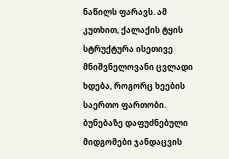ნაწილს ფარავს. ამ კუთხით, ქალაქის ტყის სტრუქტურა ისეთივე მნიშვნელოვანი ცვლადი ხდება, როგორც ხეების საერთო ფართობი.
ბუნებაზე დაფუძნებული მიდგომები ჯანდაცვის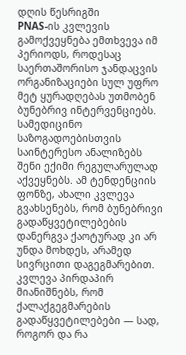დღის წესრიგში
PNAS-ის კვლევის გამოქვეყნება ემთხვევა იმ პერიოდს, როდესაც საერთაშორისო ჯანდაცვის ორგანიზაციები სულ უფრო მეტ ყურადღებას უთმობენ ბუნებრივ ინტერვენციებს. სამედიცინო საზოგადოებისთვის საინტერესო ანალიზებს შენი ექიმი რეგულარულად აქვეყნებს. ამ ტენდენციის ფონზე, ახალი კვლევა გვახსენებს, რომ ბუნებრივი გადაწყვეტილებების დანერგვა ქაოტურად კი არ უნდა მოხდეს, არამედ სივრცითი დაგეგმარებით.
კვლევა პირდაპირ მიანიშნებს, რომ ქალაქგეგმარების გადაწყვეტილებები — სად, როგორ და რა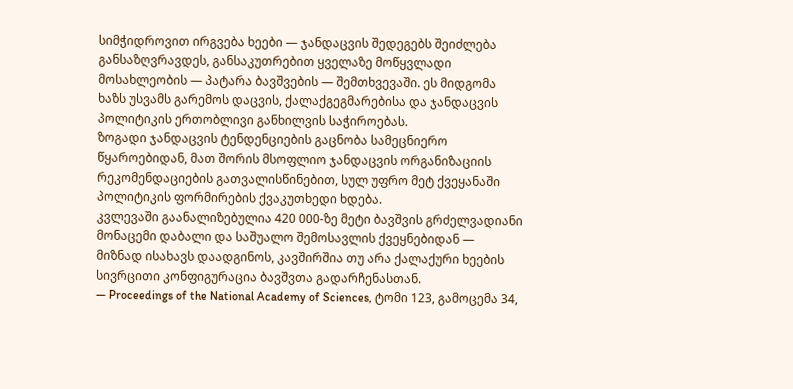სიმჭიდროვით ირგვება ხეები — ჯანდაცვის შედეგებს შეიძლება განსაზღვრავდეს, განსაკუთრებით ყველაზე მოწყვლადი მოსახლეობის — პატარა ბავშვების — შემთხვევაში. ეს მიდგომა ხაზს უსვამს გარემოს დაცვის, ქალაქგეგმარებისა და ჯანდაცვის პოლიტიკის ერთობლივი განხილვის საჭიროებას.
ზოგადი ჯანდაცვის ტენდენციების გაცნობა სამეცნიერო წყაროებიდან, მათ შორის მსოფლიო ჯანდაცვის ორგანიზაციის რეკომენდაციების გათვალისწინებით, სულ უფრო მეტ ქვეყანაში პოლიტიკის ფორმირების ქვაკუთხედი ხდება.
კვლევაში გაანალიზებულია 420 000-ზე მეტი ბავშვის გრძელვადიანი მონაცემი დაბალი და საშუალო შემოსავლის ქვეყნებიდან — მიზნად ისახავს დაადგინოს, კავშირშია თუ არა ქალაქური ხეების სივრცითი კონფიგურაცია ბავშვთა გადარჩენასთან.
— Proceedings of the National Academy of Sciences, ტომი 123, გამოცემა 34,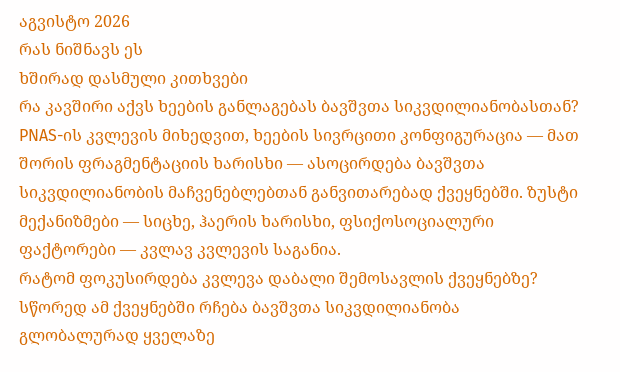აგვისტო 2026
რას ნიშნავს ეს
ხშირად დასმული კითხვები
რა კავშირი აქვს ხეების განლაგებას ბავშვთა სიკვდილიანობასთან?
PNAS-ის კვლევის მიხედვით, ხეების სივრცითი კონფიგურაცია — მათ შორის ფრაგმენტაციის ხარისხი — ასოცირდება ბავშვთა სიკვდილიანობის მაჩვენებლებთან განვითარებად ქვეყნებში. ზუსტი მექანიზმები — სიცხე, ჰაერის ხარისხი, ფსიქოსოციალური ფაქტორები — კვლავ კვლევის საგანია.
რატომ ფოკუსირდება კვლევა დაბალი შემოსავლის ქვეყნებზე?
სწორედ ამ ქვეყნებში რჩება ბავშვთა სიკვდილიანობა გლობალურად ყველაზე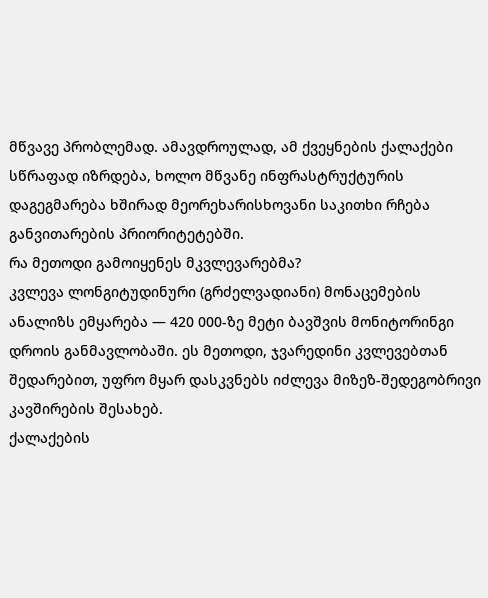მწვავე პრობლემად. ამავდროულად, ამ ქვეყნების ქალაქები სწრაფად იზრდება, ხოლო მწვანე ინფრასტრუქტურის დაგეგმარება ხშირად მეორეხარისხოვანი საკითხი რჩება განვითარების პრიორიტეტებში.
რა მეთოდი გამოიყენეს მკვლევარებმა?
კვლევა ლონგიტუდინური (გრძელვადიანი) მონაცემების ანალიზს ემყარება — 420 000-ზე მეტი ბავშვის მონიტორინგი დროის განმავლობაში. ეს მეთოდი, ჯვარედინი კვლევებთან შედარებით, უფრო მყარ დასკვნებს იძლევა მიზეზ-შედეგობრივი კავშირების შესახებ.
ქალაქების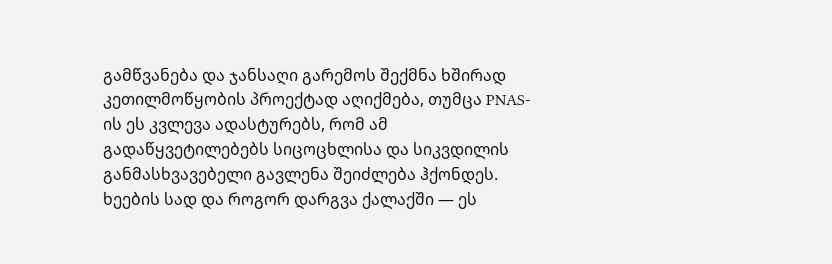გამწვანება და ჯანსაღი გარემოს შექმნა ხშირად კეთილმოწყობის პროექტად აღიქმება, თუმცა PNAS-ის ეს კვლევა ადასტურებს, რომ ამ გადაწყვეტილებებს სიცოცხლისა და სიკვდილის განმასხვავებელი გავლენა შეიძლება ჰქონდეს. ხეების სად და როგორ დარგვა ქალაქში — ეს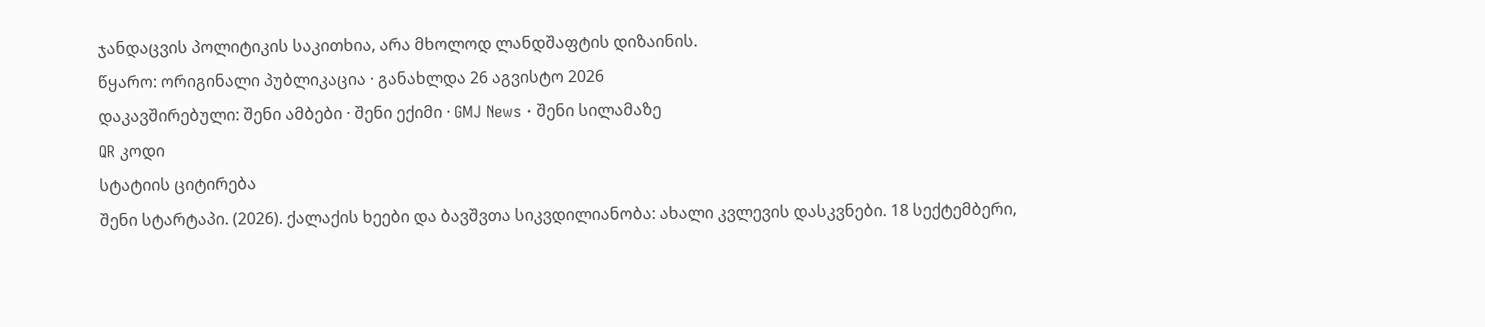ჯანდაცვის პოლიტიკის საკითხია, არა მხოლოდ ლანდშაფტის დიზაინის.
წყარო: ორიგინალი პუბლიკაცია · განახლდა 26 აგვისტო 2026
დაკავშირებული: შენი ამბები · შენი ექიმი · GMJ News · შენი სილამაზე
QR კოდი
სტატიის ციტირება
შენი სტარტაპი. (2026). ქალაქის ხეები და ბავშვთა სიკვდილიანობა: ახალი კვლევის დასკვნები. 18 სექტემბერი,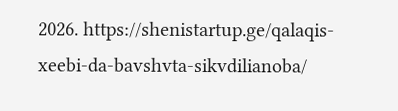2026. https://shenistartup.ge/qalaqis-xeebi-da-bavshvta-sikvdilianoba/